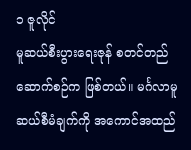၁ ဇူလိုင်
မူဆယ်စီးပွားရေးဇုန် စတင်တည်ဆောက်စဉ်က ဖြစ်တယ်။ မင်္ဂလာမူဆယ်စီမံချက်ကို အကောင်အထည်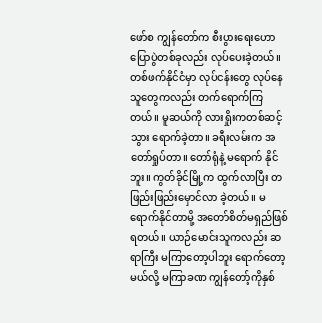ဖော်စ ကျွန်တော်က စီးပွားရေးဟောပြောပွဲတစ်ခုလည်း လုပ်ပေးခဲ့တယ်။ တစ်ဖက်နိုင်ငံမှာ လုပ်ငန်းတွေ လုပ်နေသူတွေကလည်း တက်ရောက်ကြတယ်။ မူဆယ်ကို လားရှိုးကတစ်ဆင့် သွား ရောက်ခဲ့တာ။ ခရီးလမ်းက အတော်ရှုပ်တာ။ တော်ရုံနဲ့ မရောက် နိုင်ဘူး။ ကွတ်ခိုင်မြို့က ထွက်လာပြီး တဖြည်းဖြည်းမှောင်လာ ခဲ့တယ်။ မရောက်နိုင်တာမို့ အတော်စိတ်မရှည်ဖြစ်ရတယ်။ ယာဉ်မောင်းသူကလည်း ဆရာကြီး မကြာတော့ပါဘူး ရောက်တော့မယ်လို့ မကြာခဏ ကျွန်တော့်ကိုနှစ်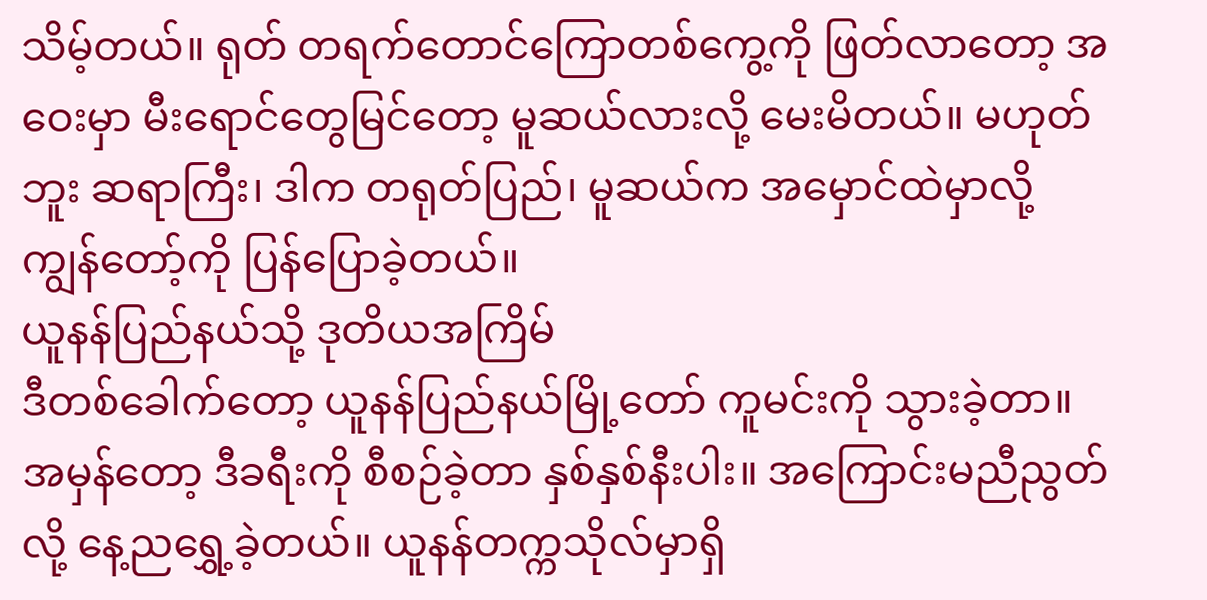သိမ့်တယ်။ ရုတ် တရက်တောင်ကြောတစ်ကွေ့ကို ဖြတ်လာတော့ အဝေးမှာ မီးရောင်တွေမြင်တော့ မူဆယ်လားလို့ မေးမိတယ်။ မဟုတ်ဘူး ဆရာကြီး၊ ဒါက တရုတ်ပြည်၊ မူဆယ်က အမှောင်ထဲမှာလို့ ကျွန်တော့်ကို ပြန်ပြောခဲ့တယ်။
ယူနန်ပြည်နယ်သို့ ဒုတိယအကြိမ်
ဒီတစ်ခေါက်တော့ ယူနန်ပြည်နယ်မြို့တော် ကူမင်းကို သွားခဲ့တာ။ အမှန်တော့ ဒီခရီးကို စီစဉ်ခဲ့တာ နှစ်နှစ်နီးပါး။ အကြောင်းမညီညွတ်လို့ နေ့ညရွှေ့ခဲ့တယ်။ ယူနန်တက္ကသိုလ်မှာရှိ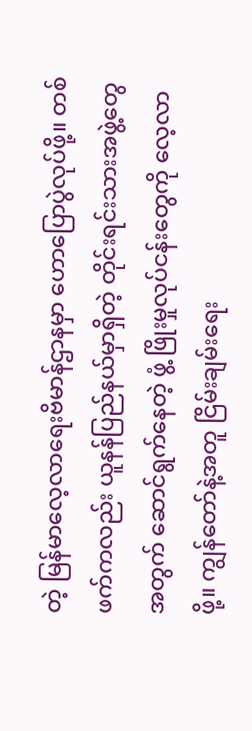တဲ့ မြန်မာလေ့လာရေးဗိမာန်ဌာနမှာ ဟောပြောပွဲလုပ်ဖို့။ တစ်ဖက်ကလည်း ယူနန်ပြည်နယ်မှာရှိတဲ့ တိုင်းရင်းသားအဖွဲ့တွေအတွက် ဆောင်ရွက်နေတဲ့ ဖွံ့ ဖြိုးမှုလုပ်ငန်းတွေကို လေ့လာဖို့။ ကျွန်တော်နဲ့အတူ ငြိမ်းချမ်းရေး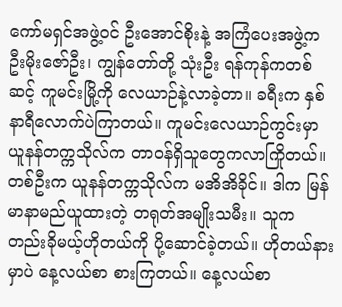ကော်မရှင်အဖွဲ့ဝင် ဦးအောင်စိုးနဲ့ အကြံပေးအဖွဲ့က ဦးမိုးဇော်ဦး၊ ကျွန်တော်တို့ သုံးဦး ရန်ကုန်ကတစ်ဆင့် ကူမင်းမြို့ကို လေယာဉ်နဲ့လာခဲ့တာ။ ခရီးက နှစ်နာရီလောက်ပဲကြာတယ်။ ကူမင်းလေယာဉ်ကွင်းမှာ ယူနန်တက္ကသိုလ်က တာဝန်ရှိသူတွေကလာကြိုတယ်။ တစ်ဦးက ယူနန်တက္ကသိုလ်က မအိအိခိုင်။ ဒါက မြန်မာနာမည်ယူထားတဲ့ တရုတ်အမျိုးသမီး။ သူက တည်းခိုမယ့်ဟိုတယ်ကို ပို့ဆောင်ခဲ့တယ်။ ဟိုတယ်နားမှာပဲ နေ့လယ်စာ စားကြတယ်။ နေ့လယ်စာ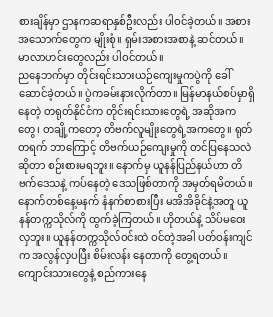စားချိန်မှာ ဌာနကဆရာနှစ်ဦးလည်း ပါဝင်ခဲ့တယ်။ အစားအသောက်တွေက မျိုးစုံ။ ရှမ်းအစားအစာနဲ့ ဆင်တယ်။ မာလာဟင်းတွေလည်း ပါဝင်တယ်။
ညနေဘက်မှာ တိုင်းရင်းသားယဉ်ကျေးမှုကပွဲကို ခေါ်ဆောင်ခဲ့တယ်။ ပွဲကခမ်းနားလိုက်တာ။ မြန်မာနယ်စပ်မှာရှိနေတဲ့ တရုတ်နိုင်ငံက တိုင်းရင်းသားတွေရဲ့ အဆိုအကတွေ၊ တချို့ကတော့ တိဗက်လူမျိုးတွေရဲ့အကတွေ။ ရုတ်တရက် ဘာကြောင့် တိဗက်ယဉ်ကျေးမှုကို တင်ပြနေသလဲဆိုတာ စဉ်းစားမရဘူး။ နောက်မှ ယူနန်ပြည်နယ်ဟာ တိဗက်ဒေသနဲ့ ကပ်နေတဲ့ ဒေသဖြစ်တာကို အမှတ်ရမိတယ်။ နောက်တစ်နေ့မနက် နံနက်စာစားပြီး မအိအိခိုင်နဲ့အတူ ယူနန်တက္ကသိုလ်ကို ထွက်ခဲ့ကြတယ်။ ဟိုတယ်နဲ့ သိပ်မဝေးလှဘူး။ ယူနန်တက္ကသိုလ်ဝင်းထဲ ဝင်တဲ့အခါ ပတ်ဝန်းကျင်က အလွန်လှပပြီး စိမ်းလန်း နေတာကို တွေ့ရတယ်။ ကျောင်းသားတွေနဲ့ စည်ကားနေ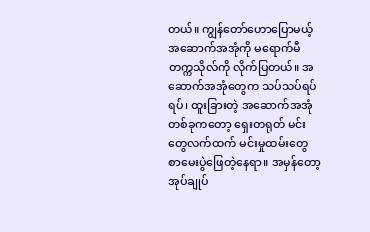တယ်။ ကျွန်တော်ဟောပြောမယ့် အဆောက်အအုံကို မရောက်မီ တက္ကသိုလ်ကို လိုက်ပြတယ်။ အဆောက်အအုံတွေက သပ်သပ်ရပ်ရပ်၊ ထူးခြားတဲ့ အဆောက်အအုံတစ်ခုကတော့ ရှေးတရုတ် မင်းတွေလက်ထက် မင်းမှုထမ်းတွေ စာမေးပွဲဖြေတဲ့နေရာ။ အမှန်တော့ အုပ်ချုပ်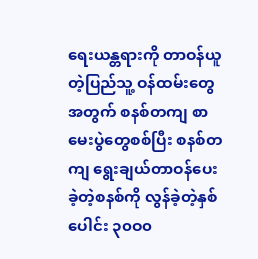ရေးယန္တရားကို တာဝန်ယူတဲ့ပြည်သူ့ ဝန်ထမ်းတွေအတွက် စနစ်တကျ စာမေးပွဲတွေစစ်ပြီး စနစ်တကျ ရွေးချယ်တာဝန်ပေးခဲ့တဲ့စနစ်ကို လွန်ခဲ့တဲ့နှစ်ပေါင်း ၃၀ဝ၀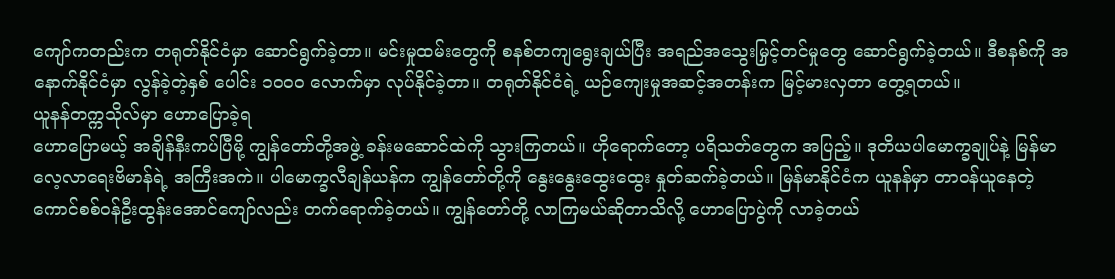ကျော်ကတည်းက တရုတ်နိုင်ငံမှာ ဆောင်ရွက်ခဲ့တာ။ မင်းမှုထမ်းတွေကို စနစ်တကျရွေးချယ်ပြီး အရည်အသွေးမြှင့်တင်မှုတွေ ဆောင်ရွက်ခဲ့တယ်။ ဒီစနစ်ကို အနောက်နိုင်ငံမှာ လွန်ခဲ့တဲ့နှစ် ပေါင်း ၁၀ဝ၀ လောက်မှာ လုပ်နိုင်ခဲ့တာ။ တရုတ်နိုင်ငံရဲ့ ယဉ်ကျေးမှုအဆင့်အတန်းက မြင့်မားလှတာ တွေ့ရတယ်။
ယူနန်တက္ကသိုလ်မှာ ဟောပြောခဲ့ရ
ဟောပြောမယ့် အချိန်နီးကပ်ပြီမို့ ကျွန်တော်တို့အဖွဲ့ ခန်းမဆောင်ထဲကို သွားကြတယ်။ ဟိုရောက်တော့ ပရိသတ်တွေက အပြည့်။ ဒုတိယပါမောက္ခချုပ်နဲ့ မြန်မာလေ့လာရေးဗိမာန်ရဲ့ အကြီးအကဲ။ ပါမောက္ခလီချန်ယန်က ကျွန်တော်တို့ကို နွေးနွေးထွေးထွေး နှုတ်ဆက်ခဲ့တယ်။ မြန်မာနိုင်ငံက ယူနန်မှာ တာဝန်ယူနေတဲ့ ကောင်စစ်ဝန်ဦးထွန်းအောင်ကျော်လည်း တက်ရောက်ခဲ့တယ်။ ကျွန်တော်တို့ လာကြမယ်ဆိုတာသိလို့ ဟောပြောပွဲကို လာခဲ့တယ်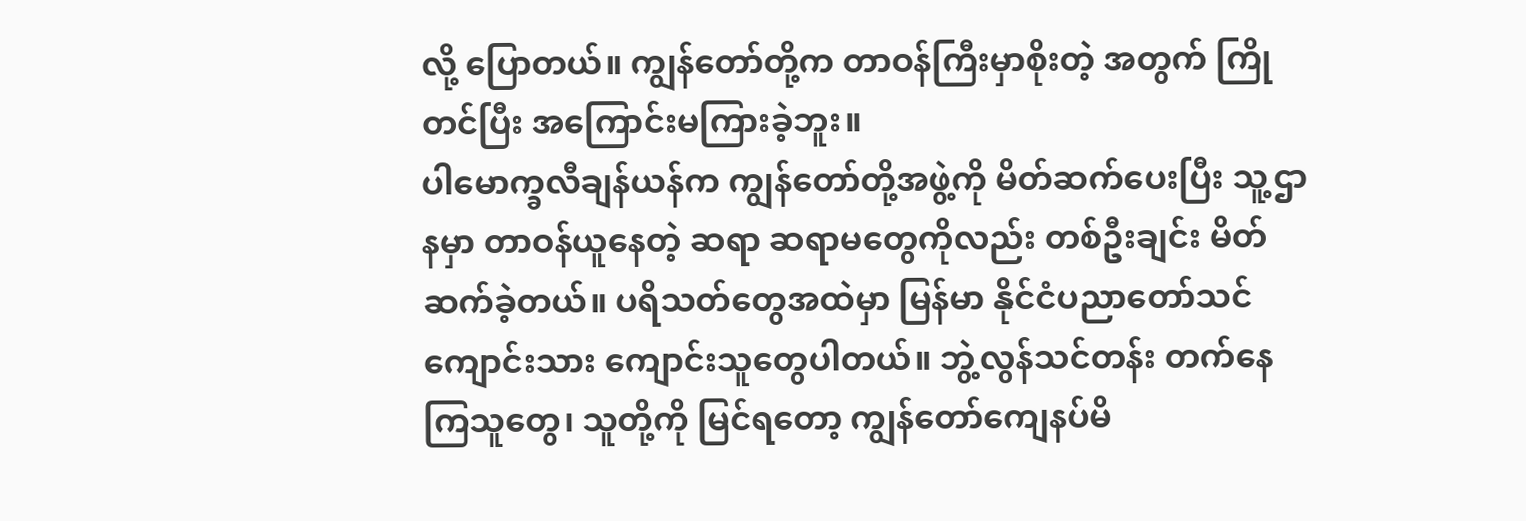လို့ ပြောတယ်။ ကျွန်တော်တို့က တာဝန်ကြီးမှာစိုးတဲ့ အတွက် ကြိုတင်ပြီး အကြောင်းမကြားခဲ့ဘူး။
ပါမောက္ခလီချန်ယန်က ကျွန်တော်တို့အဖွဲ့ကို မိတ်ဆက်ပေးပြီး သူ့ဌာနမှာ တာဝန်ယူနေတဲ့ ဆရာ ဆရာမတွေကိုလည်း တစ်ဦးချင်း မိတ်ဆက်ခဲ့တယ်။ ပရိသတ်တွေအထဲမှာ မြန်မာ နိုင်ငံပညာတော်သင်ကျောင်းသား ကျောင်းသူတွေပါတယ်။ ဘွဲ့လွန်သင်တန်း တက်နေကြသူတွေ၊ သူတို့ကို မြင်ရတော့ ကျွန်တော်ကျေနပ်မိ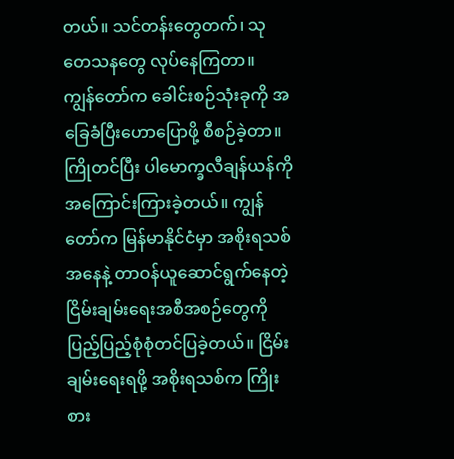တယ်။ သင်တန်းတွေတက်၊ သုတေသနတွေ လုပ်နေကြတာ။
ကျွန်တော်က ခေါင်းစဉ်သုံးခုကို အခြေခံပြီးဟောပြောဖို့ စီစဉ်ခဲ့တာ။ ကြိုတင်ပြီး ပါမောက္ခလီချန်ယန်ကို အကြောင်းကြားခဲ့တယ်။ ကျွန်တော်က မြန်မာနိုင်ငံမှာ အစိုးရသစ်အနေနဲ့ တာဝန်ယူဆောင်ရွက်နေတဲ့ ငြိမ်းချမ်းရေးအစီအစဉ်တွေကို ပြည့်ပြည့်စုံစုံတင်ပြခဲ့တယ်။ ငြိမ်းချမ်းရေးရဖို့ အစိုးရသစ်က ကြိုးစား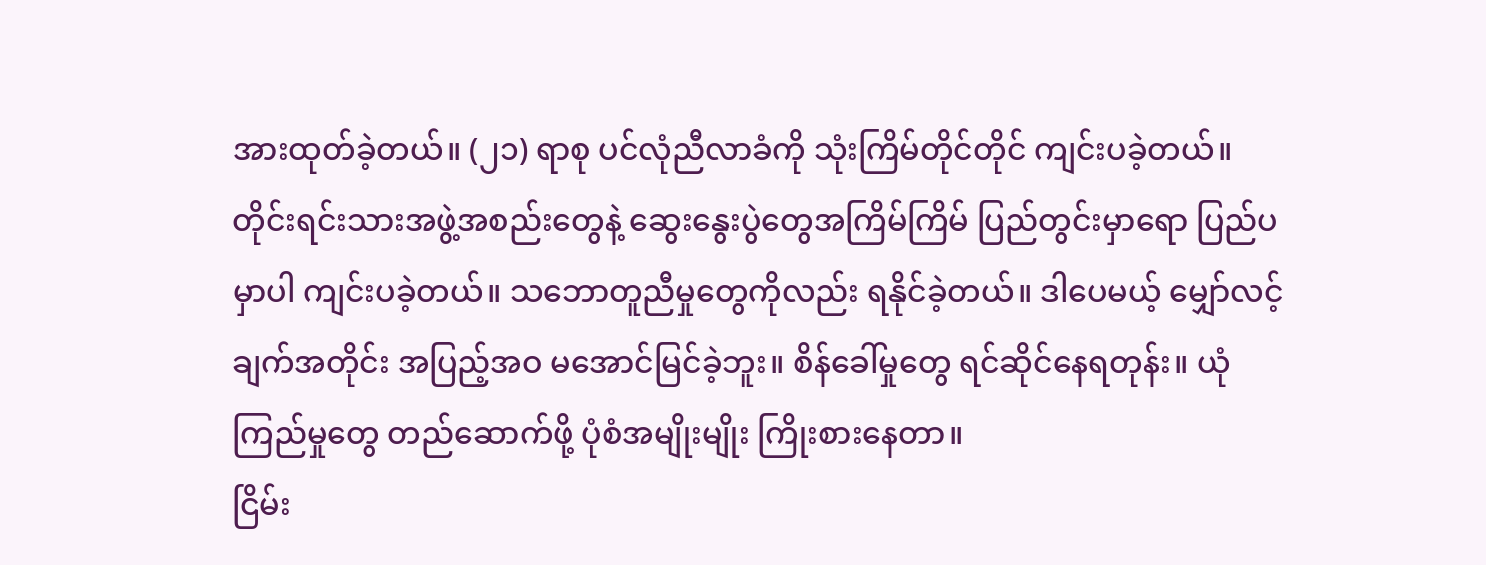အားထုတ်ခဲ့တယ်။ (၂၁) ရာစု ပင်လုံညီလာခံကို သုံးကြိမ်တိုင်တိုင် ကျင်းပခဲ့တယ်။ တိုင်းရင်းသားအဖွဲ့အစည်းတွေနဲ့ ဆွေးနွေးပွဲတွေအကြိမ်ကြိမ် ပြည်တွင်းမှာရော ပြည်ပမှာပါ ကျင်းပခဲ့တယ်။ သဘောတူညီမှုတွေကိုလည်း ရနိုင်ခဲ့တယ်။ ဒါပေမယ့် မျှော်လင့်ချက်အတိုင်း အပြည့်အဝ မအောင်မြင်ခဲ့ဘူး။ စိန်ခေါ်မှုတွေ ရင်ဆိုင်နေရတုန်း။ ယုံကြည်မှုတွေ တည်ဆောက်ဖို့ ပုံစံအမျိုးမျိုး ကြိုးစားနေတာ။
ငြိမ်း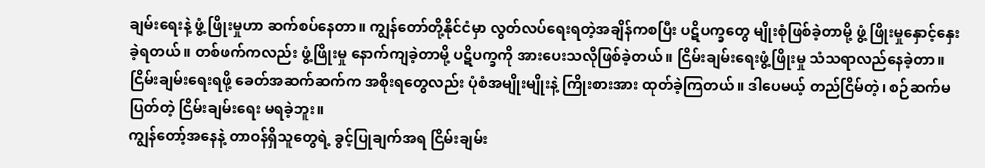ချမ်းရေးနဲ့ ဖွံ့ ဖြိုးမှုဟာ ဆက်စပ်နေတာ။ ကျွန်တော်တို့နိုင်ငံမှာ လွတ်လပ်ရေးရတဲ့အချိန်ကစပြီး ပဋိပက္ခတွေ မျိုးစုံဖြစ်ခဲ့တာမို့ ဖွံ့ ဖြိုးမှုနှောင့်နှေးခဲ့ရတယ်။ တစ်ဖက်ကလည်း ဖွံ့ဖြိုးမှု နောက်ကျခဲ့တာမို့ ပဋိပက္ခကို အားပေးသလိုဖြစ်ခဲ့တယ်။ ငြိမ်းချမ်းရေးဖွံ့ဖြိုးမှု သံသရာလည်နေခဲ့တာ။ ငြိမ်းချမ်းရေးရဖို့ ခေတ်အဆက်ဆက်က အစိုးရတွေလည်း ပုံစံအမျိုးမျိုးနဲ့ ကြိုးစားအား ထုတ်ခဲ့ကြတယ်။ ဒါပေမယ့် တည်ငြိမ်တဲ့၊ စဉ်ဆက်မပြတ်တဲ့ ငြိမ်းချမ်းရေး မရခဲ့ဘူး။
ကျွန်တော့်အနေနဲ့ တာဝန်ရှိသူတွေရဲ့ ခွင့်ပြုချက်အရ ငြိမ်းချမ်း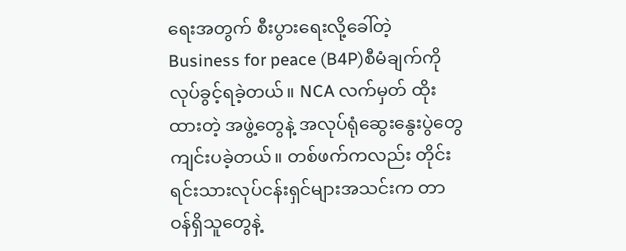ရေးအတွက် စီးပွားရေးလို့ခေါ်တဲ့ Business for peace (B4P)စီမံချက်ကို လုပ်ခွင့်ရခဲ့တယ်။ NCA လက်မှတ် ထိုးထားတဲ့ အဖွဲ့တွေနဲ့ အလုပ်ရုံဆွေးနွေးပွဲတွေ ကျင်းပခဲ့တယ်။ တစ်ဖက်ကလည်း တိုင်းရင်းသားလုပ်ငန်းရှင်များအသင်းက တာဝန်ရှိသူတွေနဲ့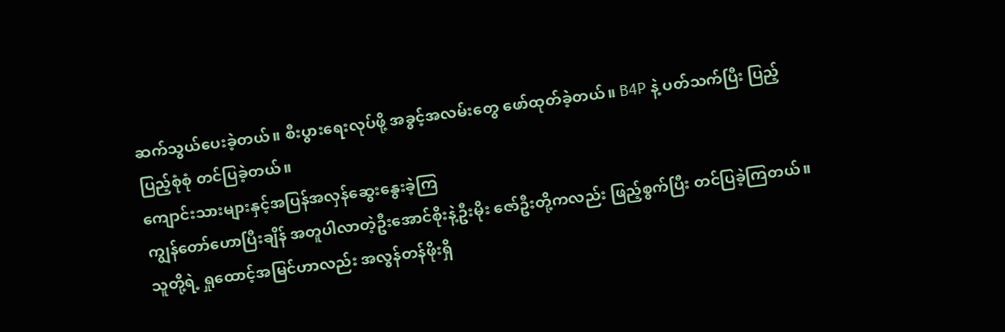ဆက်သွယ်ပေးခဲ့တယ်။ စီးပွားရေးလုပ်ဖို့ အခွင့်အလမ်းတွေ ဖော်ထုတ်ခဲ့တယ်။ B4P နဲ့ ပတ်သက်ပြီး ပြည့်ပြည့်စုံစုံ တင်ပြခဲ့တယ်။
ကျောင်းသားများနှင့်အပြန်အလှန်ဆွေးနွေးခဲ့ကြ
ကျွန်တော်ဟောပြီးချိန် အတူပါလာတဲ့ဦးအောင်စိုးနဲ့ဦးမိုး ဇော်ဦးတို့ကလည်း ဖြည့်စွက်ပြီး တင်ပြခဲ့ကြတယ်။ သူတို့ရဲ့ ရှုထောင့်အမြင်ဟာလည်း အလွန်တန်ဖိုးရှိ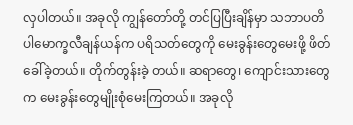လှပါတယ်။ အခုလို ကျွန်တော်တို့ တင်ပြပြီးချိန်မှာ သဘာပတိပါမောက္ခလီချန်ယန်က ပရိသတ်တွေကို မေးခွန်းတွေမေးဖို့ ဖိတ်ခေါ်ခဲ့တယ်။ တိုက်တွန်းခဲ့ တယ်။ ဆရာတွေ၊ ကျောင်းသားတွေက မေးခွန်းတွေမျိုးစုံမေးကြတယ်။ အခုလို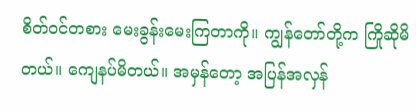စိတ်ဝင်တစား မေးခွန်းမေးကြတာကို။ ကျွန်တော်တို့က ကြိုဆိုမိတယ်။ ကျေနပ်မိတယ်။ အမှန်တော့ အပြန်အလှန်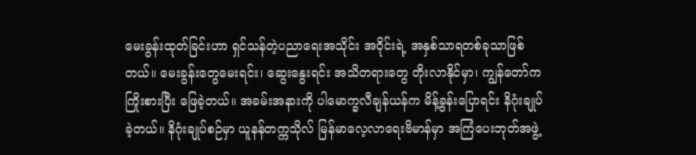မေးခွန်းထုတ်ခြင်းဟာ ရှင်သန်တဲ့ပညာရေးအသိုင်း အဝိုင်းရဲ့ အနှစ်သာရတစ်ခုသာဖြစ်တယ်။ မေးခွန်းတွေမေးရင်း၊ ဆွေးနွေးရင်း အသိတရားတွေ တိုးလာနိုင်မှာ၊ ကျွန်တော်က ကြိုးစားပြီး ဖြေခဲ့တယ်။ အခမ်းအနားကို ပါမောက္ခလီချန်ယန်က မိန့်ခွန်းပြောရင်း နိဂုံးချုပ်ခဲ့တယ်။ နိဂုံးချုပ်စဉ်မှာ ယူနန်တက္ကသိုလ် မြန်မာလေ့လာရေးဗိမာန်မှာ အကြံပေးဘုတ်အဖွဲ့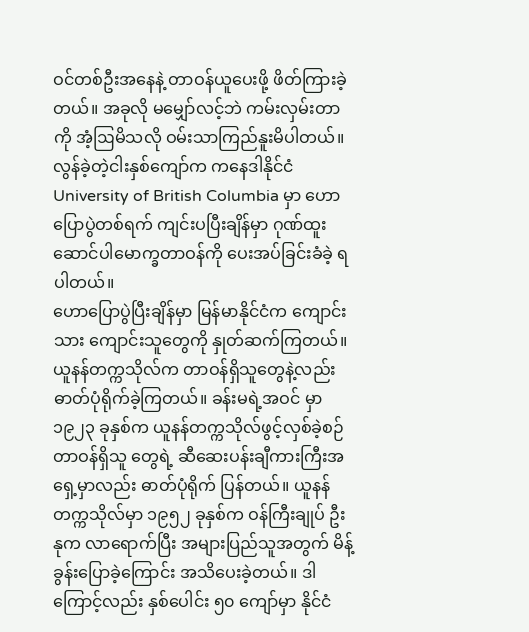ဝင်တစ်ဦးအနေနဲ့ တာဝန်ယူပေးဖို့ ဖိတ်ကြားခဲ့တယ်။ အခုလို မမျှော်လင့်ဘဲ ကမ်းလှမ်းတာကို အံ့ဩမိသလို ဝမ်းသာကြည်နူးမိပါတယ်။ လွန်ခဲ့တဲ့ငါးနှစ်ကျော်က ကနေဒါနိုင်ငံ University of British Columbia မှာ ဟောပြောပွဲတစ်ရက် ကျင်းပပြီးချိန်မှာ ဂုဏ်ထူးဆောင်ပါမောက္ခတာဝန်ကို ပေးအပ်ခြင်းခံခဲ့ ရပါတယ်။
ဟောပြောပွဲပြီးချိန်မှာ မြန်မာနိုင်ငံက ကျောင်းသား ကျောင်းသူတွေကို နှုတ်ဆက်ကြတယ်။ ယူနန်တက္ကသိုလ်က တာဝန်ရှိသူတွေနဲ့လည်း ဓာတ်ပုံရိုက်ခဲ့ကြတယ်။ ခန်းမရဲ့အဝင် မှာ ၁၉၂၃ ခုနှစ်က ယူနန်တက္ကသိုလ်ဖွင့်လှစ်ခဲ့စဉ် တာဝန်ရှိသူ တွေရဲ့ ဆီဆေးပန်းချီကားကြီးအရှေ့မှာလည်း ဓာတ်ပုံရိုက် ပြန်တယ်။ ယူနန်တက္ကသိုလ်မှာ ၁၉၅၂ ခုနှစ်က ဝန်ကြီးချုပ် ဦးနုက လာရောက်ပြီး အများပြည်သူအတွက် မိန့်ခွန်းပြောခဲ့ကြောင်း အသိပေးခဲ့တယ်။ ဒါကြောင့်လည်း နှစ်ပေါင်း ၅၀ ကျော်မှာ နိုင်ငံ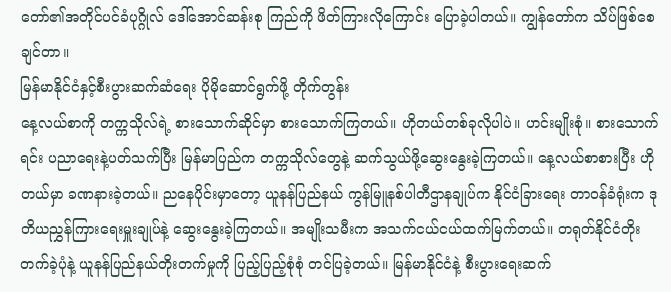တော်၏အတိုင်ပင်ခံပုဂ္ဂိုလ် ဒေါ်အောင်ဆန်းစု ကြည်ကို ဖိတ်ကြားလိုကြောင်း ပြောခဲ့ပါတယ်။ ကျွန်တော်က သိပ်ဖြစ်စေချင်တာ။
မြန်မာနိုင်ငံနှင့်စီးပွားဆက်ဆံရေး ပိုမိုဆောင်ရွက်ဖို့ တိုက်တွန်း
နေ့လယ်စာကို တက္ကသိုလ်ရဲ့ စားသောက်ဆိုင်မှာ စားသောက်ကြတယ်။ ဟိုတယ်တစ်ခုလိုပါပဲ။ ဟင်းမျိုးစုံ။ စားသောက်ရင်း ပညာရေးနဲ့ပတ်သက်ပြီး မြန်မာပြည်က တက္ကသိုလ်တွေနဲ့ ဆက်သွယ်ဖို့ဆွေးနွေးခဲ့ကြတယ်။ နေ့လယ်စာစားပြီး ဟိုတယ်မှာ ခဏနားခဲ့တယ်။ ညနေပိုင်းမှာတော့ ယူနန်ပြည်နယ် ကွန်မြူနစ်ပါတီဌာနချုပ်က နိုင်ငံခြားရေး တာဝန်ခံရုံးက ဒုတိယညွှန်ကြားရေးမှူးချုပ်နဲ့ ဆွေးနွေးခဲ့ကြတယ်။ အမျိုးသမီးက အသက်ငယ်ငယ်ထက်မြက်တယ်။ တရုတ်နိုင်ငံတိုးတက်ခဲ့ပုံနဲ့ ယူနန်ပြည်နယ်တိုးတက်မှုကို ပြည့်ပြည့်စုံစုံ တင်ပြခဲ့တယ်။ မြန်မာနိုင်ငံနဲ့ စီးပွားရေးဆက်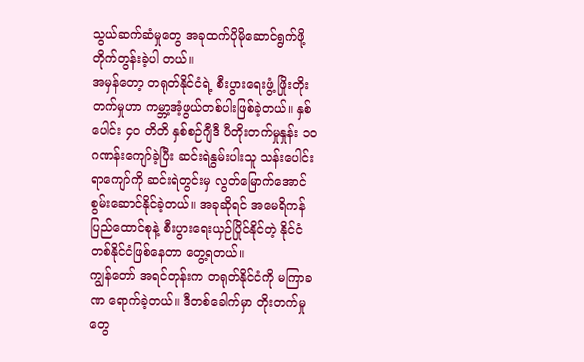သွယ်ဆက်ဆံမှုတွေ အခုထက်ပိုမိုဆောင်ရွက်ဖို့ တိုက်တွန်းခဲ့ပါ တယ်။
အမှန်တော့ တရုတ်နိုင်ငံရဲ့ စီးပွားရေးဖွံ့ ဖြိုးတိုးတက်မှုဟာ ကမ္ဘာ့အံ့ဖွယ်တစ်ပါးဖြစ်ခဲ့တယ်။ နှစ်ပေါင်း ၄၀ တိတိ နှစ်စဉ်ဂျီဒီ ပီတိုးတက်မှုနှုန်း ၁၀ ဂဏန်းကျော်ခဲ့ပြီး ဆင်းရဲနွမ်းပါးသူ သန်းပေါင်းရာကျော်ကို ဆင်းရဲတွင်းမှ လွတ်မြောက်အောင် စွမ်းဆောင်နိုင်ခဲ့တယ်။ အခုဆိုရင် အမေရိကန်ပြည်ထောင်စုနဲ့ စီးပွားရေးယှဉ်ပြိုင်နိုင်တဲ့ နိုင်ငံတစ်နိုင်ငံဖြစ်နေတာ တွေ့ရတယ်။
ကျွန်တော် အရင်တုန်းက တရုတ်နိုင်ငံကို မကြာခဏ ရောက်ခဲ့တယ်။ ဒီတစ်ခေါက်မှာ တိုးတက်မှုတွေ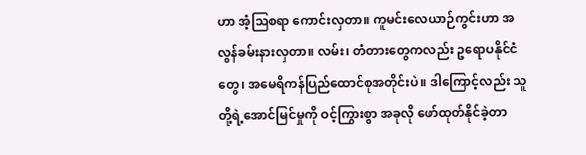ဟာ အံ့ဩစရာ ကောင်းလှတာ။ ကူမင်းလေယာဉ်ကွင်းဟာ အလွန်ခမ်းနားလှတာ။ လမ်း၊ တံတားတွေကလည်း ဥရောပနိုင်ငံတွေ၊ အမေရိကန်ပြည်ထောင်စုအတိုင်းပဲ။ ဒါကြောင့်လည်း သူတို့ရဲ့အောင်မြင်မှုကို ဝင့်ကြွားစွာ အခုလို ဖော်ထုတ်နိုင်ခဲ့တာ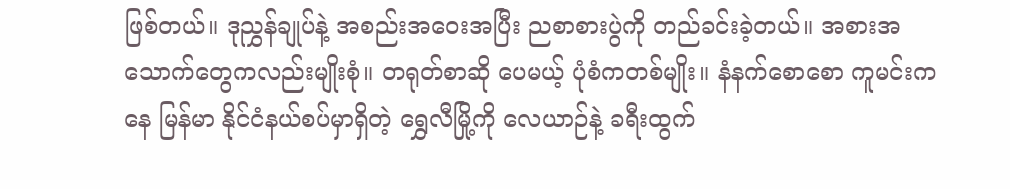ဖြစ်တယ်။ ဒုညွှန်ချုပ်နဲ့ အစည်းအဝေးအပြီး ညစာစားပွဲကို တည်ခင်းခဲ့တယ်။ အစားအသောက်တွေကလည်းမျိုးစုံ။ တရုတ်စာဆို ပေမယ့် ပုံစံကတစ်မျိုး။ နံနက်စောစော ကူမင်းကနေ မြန်မာ နိုင်ငံနယ်စပ်မှာရှိတဲ့ ရွှေလီမြို့ကို လေယာဉ်နဲ့ ခရီးထွက်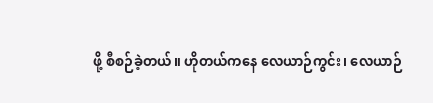ဖို့ စီစဉ်ခဲ့တယ်။ ဟိုတယ်ကနေ လေယာဉ်ကွင်း၊ လေယာဉ်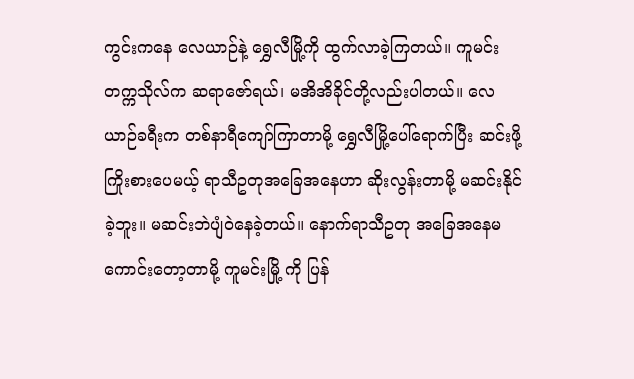ကွင်းကနေ လေယာဉ်နဲ့ ရွှေလီမြို့ကို ထွက်လာခဲ့ကြတယ်။ ကူမင်း တက္ကသိုလ်က ဆရာဇော်ရယ်၊ မအိအိခိုင်တို့လည်းပါတယ်။ လေယာဉ်ခရီးက တစ်နာရီကျော်ကြာတာမို့ ရွှေလီမြို့ပေါ်ရောက်ပြီး ဆင်းဖို့ ကြိုးစားပေမယ့် ရာသီဥတုအခြေအနေဟာ ဆိုးလွန်းတာမို့ မဆင်းနိုင်ခဲ့ဘူး။ မဆင်းဘဲပျံဝဲနေခဲ့တယ်။ နောက်ရာသီဥတု အခြေအနေမကောင်းတော့တာမို့ ကူမင်းမြို့ ကို ပြန်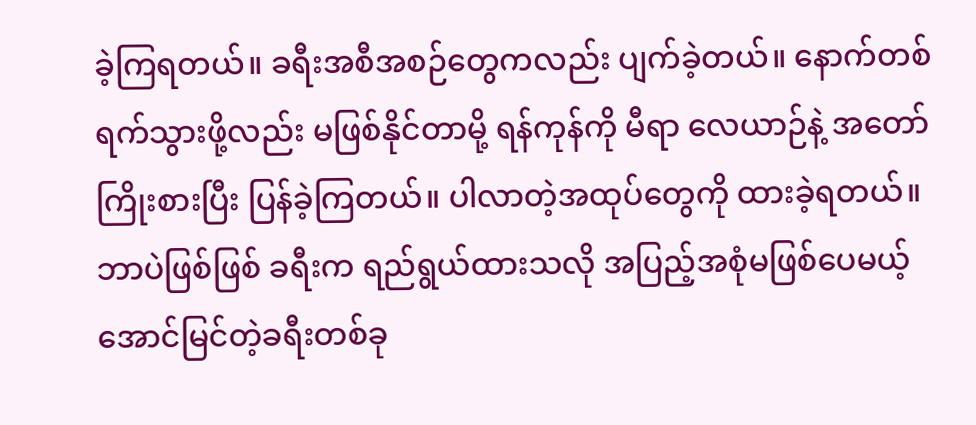ခဲ့ကြရတယ်။ ခရီးအစီအစဉ်တွေကလည်း ပျက်ခဲ့တယ်။ နောက်တစ်ရက်သွားဖို့လည်း မဖြစ်နိုင်တာမို့ ရန်ကုန်ကို မီရာ လေယာဉ်နဲ့ အတော်ကြိုးစားပြီး ပြန်ခဲ့ကြတယ်။ ပါလာတဲ့အထုပ်တွေကို ထားခဲ့ရတယ်။ ဘာပဲဖြစ်ဖြစ် ခရီးက ရည်ရွယ်ထားသလို အပြည့်အစုံမဖြစ်ပေမယ့် အောင်မြင်တဲ့ခရီးတစ်ခု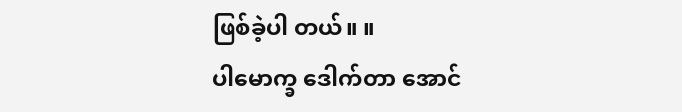ဖြစ်ခဲ့ပါ တယ်။ ။
ပါမောက္ခ ဒေါက်တာ အောင်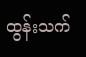ထွန်းသက်